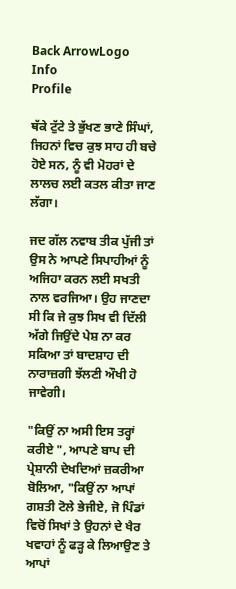Back ArrowLogo
Info
Profile

ਥੱਕੇ ਟੁੱਟੇ ਤੇ ਭੁੱਖਣ ਭਾਣੇ ਸਿੰਘਾਂ, ਜਿਹਨਾਂ ਵਿਚ ਕੁਝ ਸਾਹ ਹੀ ਬਚੇ ਹੋਏ ਸਨ, ਨੂੰ ਵੀ ਮੋਹਰਾਂ ਦੇ ਲਾਲਚ ਲਈ ਕਤਲ ਕੀਤਾ ਜਾਣ ਲੱਗਾ।

ਜਦ ਗੱਲ ਨਵਾਬ ਤੀਕ ਪੁੱਜੀ ਤਾਂ ਉਸ ਨੇ ਆਪਣੇ ਸਿਪਾਹੀਆਂ ਨੂੰ ਅਜਿਹਾ ਕਰਨ ਲਈ ਸਖਤੀ ਨਾਲ ਵਰਜਿਆ। ਉਹ ਜਾਣਦਾ ਸੀ ਕਿ ਜੇ ਕੁਝ ਸਿਖ ਵੀ ਦਿੱਲੀ ਅੱਗੇ ਜਿਉਂਦੇ ਪੇਸ਼ ਨਾ ਕਰ ਸਕਿਆ ਤਾਂ ਬਾਦਸ਼ਾਹ ਦੀ ਨਾਰਾਜ਼ਗੀ ਝੱਲਣੀ ਔਖੀ ਹੋ ਜਾਵੇਗੀ।

"ਕਿਉਂ ਨਾ ਅਸੀ ਇਸ ਤਰ੍ਹਾਂ ਕਰੀਏ ", ਆਪਣੇ ਬਾਪ ਦੀ ਪ੍ਰੇਸ਼ਾਨੀ ਦੇਖਦਿਆਂ ਜ਼ਕਰੀਆ ਬੋਲਿਆ, "ਕਿਉਂ ਨਾ ਆਪਾਂ ਗਸ਼ਤੀ ਟੋਲੇ ਭੇਜੀਏ, ਜੋ ਪਿੰਡਾਂ ਵਿਚੋਂ ਸਿਖਾਂ ਤੇ ਉਹਨਾਂ ਦੇ ਖੈਰ ਖਵਾਹਾਂ ਨੂੰ ਫੜ੍ਹ ਕੇ ਲਿਆਉਣ ਤੇ ਆਪਾਂ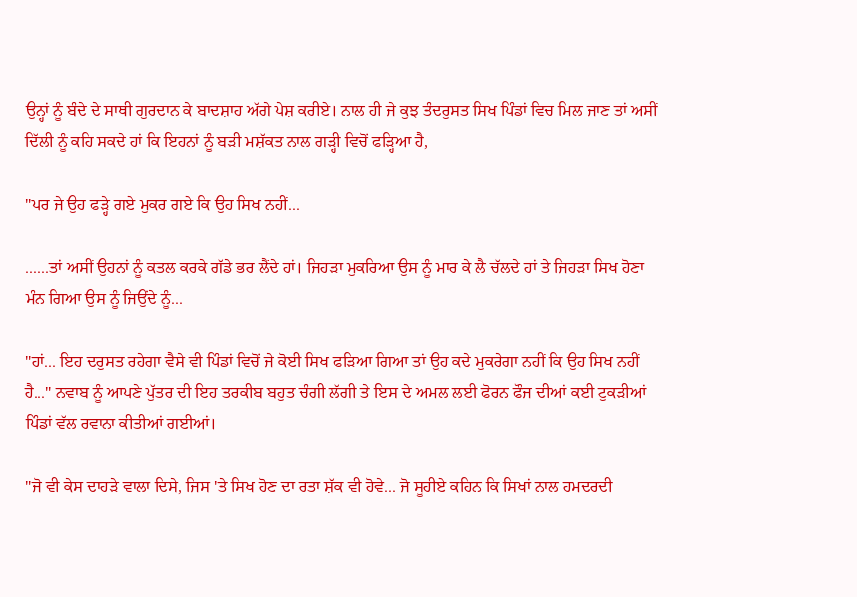ਉਨ੍ਹਾਂ ਨੂੰ ਬੰਦੇ ਦੇ ਸਾਥੀ ਗੁਰਦਾਨ ਕੇ ਬਾਦਸ਼ਾਹ ਅੱਗੇ ਪੇਸ਼ ਕਰੀਏ। ਨਾਲ ਹੀ ਜੇ ਕੁਝ ਤੰਦਰੁਸਤ ਸਿਖ ਪਿੰਡਾਂ ਵਿਚ ਮਿਲ ਜਾਣ ਤਾਂ ਅਸੀਂ ਦਿੱਲੀ ਨੂੰ ਕਹਿ ਸਕਦੇ ਹਾਂ ਕਿ ਇਹਨਾਂ ਨੂੰ ਬੜੀ ਮਸ਼ੱਕਤ ਨਾਲ ਗੜ੍ਹੀ ਵਿਚੋਂ ਫੜ੍ਹਿਆ ਹੈ,

"ਪਰ ਜੇ ਉਹ ਫੜ੍ਹੇ ਗਏ ਮੁਕਰ ਗਏ ਕਿ ਉਹ ਸਿਖ ਨਹੀਂ...

......ਤਾਂ ਅਸੀਂ ਉਹਨਾਂ ਨੂੰ ਕਤਲ ਕਰਕੇ ਗੱਡੇ ਭਰ ਲੈਂਦੇ ਹਾਂ। ਜਿਹੜਾ ਮੁਕਰਿਆ ਉਸ ਨੂੰ ਮਾਰ ਕੇ ਲੈ ਚੱਲਦੇ ਹਾਂ ਤੇ ਜਿਹੜਾ ਸਿਖ ਹੋਣਾ ਮੰਨ ਗਿਆ ਉਸ ਨੂੰ ਜਿਉਂਦੇ ਨੂੰ...

"ਹਾਂ... ਇਹ ਦਰੁਸਤ ਰਹੇਗਾ ਵੈਸੇ ਵੀ ਪਿੰਡਾਂ ਵਿਚੋਂ ਜੇ ਕੋਈ ਸਿਖ ਫੜਿਆ ਗਿਆ ਤਾਂ ਉਹ ਕਦੇ ਮੁਕਰੇਗਾ ਨਹੀਂ ਕਿ ਉਹ ਸਿਖ ਨਹੀਂ ਹੈ..." ਨਵਾਬ ਨੂੰ ਆਪਣੇ ਪੁੱਤਰ ਦੀ ਇਹ ਤਰਕੀਬ ਬਹੁਤ ਚੰਗੀ ਲੱਗੀ ਤੇ ਇਸ ਦੇ ਅਮਲ ਲਈ ਫੋਰਨ ਫੌਜ ਦੀਆਂ ਕਈ ਟੁਕੜੀਆਂ ਪਿੰਡਾਂ ਵੱਲ ਰਵਾਨਾ ਕੀਤੀਆਂ ਗਈਆਂ।

"ਜੋ ਵੀ ਕੇਸ ਦਾਹੜੇ ਵਾਲਾ ਦਿਸੇ, ਜਿਸ 'ਤੇ ਸਿਖ ਹੋਣ ਦਾ ਰਤਾ ਸ਼ੱਕ ਵੀ ਹੋਵੇ... ਜੋ ਸੂਹੀਏ ਕਹਿਨ ਕਿ ਸਿਖਾਂ ਨਾਲ ਹਮਦਰਦੀ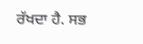ਰੱਖਦਾ ਹੈ. ਸਭ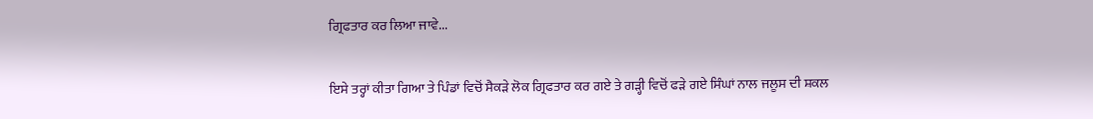ਗ੍ਰਿਫਤਾਰ ਕਰ ਲਿਆ ਜਾਵੇ...

ਇਸੇ ਤਰ੍ਹਾਂ ਕੀਤਾ ਗਿਆ ਤੇ ਪਿੰਡਾਂ ਵਿਚੋਂ ਸੈਕੜੇ ਲੋਕ ਗ੍ਰਿਫਤਾਰ ਕਰ ਗਏ ਤੇ ਗੜ੍ਹੀ ਵਿਚੋਂ ਫੜੇ ਗਏ ਸਿੰਘਾਂ ਨਾਲ ਜਲੂਸ ਦੀ ਸ਼ਕਲ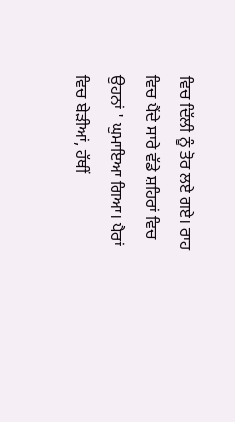ਵਿਚ ਦਿੱਲੀ ਨੂੰ ਤੋਰ ਲਏ ਗਏ। ਰਾਹ ਵਿਚ ਪੈਂਦੇ ਸਾਰੇ ਵੱਡੇ ਸ਼ਹਿਰਾਂ ਵਿਚ ਉਹਨਾਂ ' ਘੁਮਾਇਆ ਗਿਆ। ਪੈਰਾਂ ਵਿਚ ਬੇੜੀਆਂ, ਹੱਥੀਂ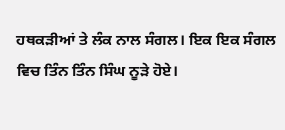ਹਥਕੜੀਆਂ ਤੇ ਲੰਕ ਨਾਲ ਸੰਗਲ। ਇਕ ਇਕ ਸੰਗਲ ਵਿਚ ਤਿੰਨ ਤਿੰਨ ਸਿੰਘ ਨੂੜੇ ਹੋਏ।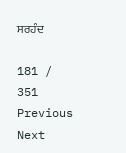ਸਰਹੰਦ

181 / 351
Previous
Next